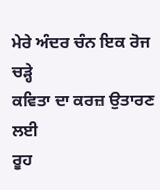ਮੇਰੇ ਅੰਦਰ ਚੰਨ ਇਕ ਰੋਜ ਚੜ੍ਹੇ
ਕਵਿਤਾ ਦਾ ਕਰਜ਼ ਉਤਾਰਣ ਲਈ
ਰੂਹ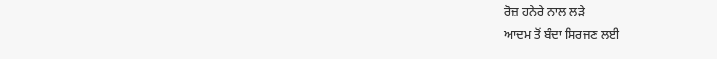ਰੋਜ਼ ਹਨੇਰੇ ਨਾਲ ਲੜੇ
ਆਦਮ ਤੋਂ ਬੰਦਾ ਸਿਰਜਣ ਲਈ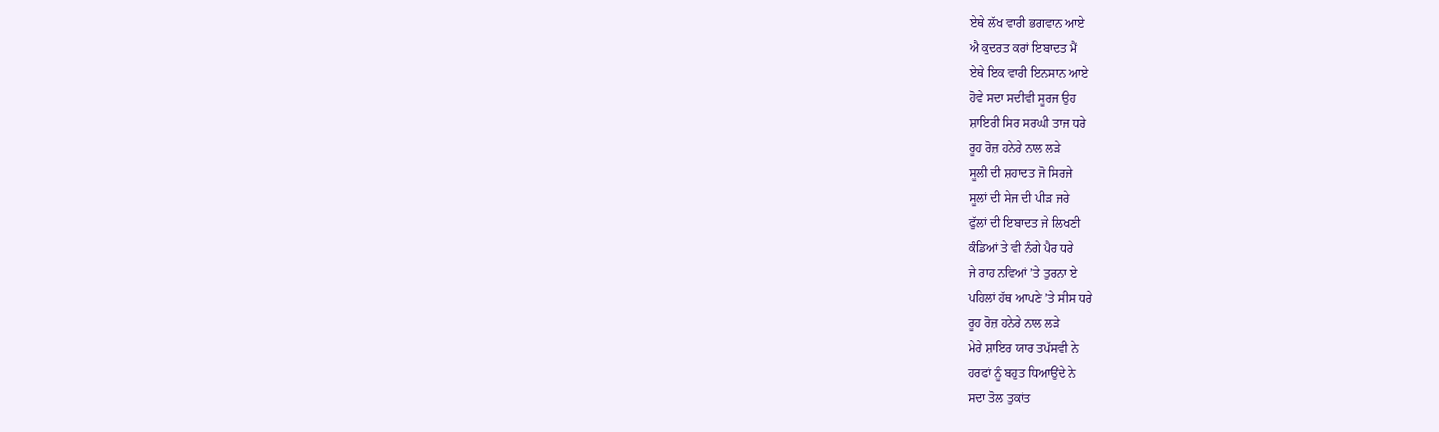ਏਥੇ ਲੱਖ ਵਾਰੀ ਭਗਵਾਨ ਆਏ
ਐ ਕੁਦਰਤ ਕਰਾਂ ਇਬਾਦਤ ਮੈਂ
ਏਥੇ ਇਕ ਵਾਰੀ ਇਨਸਾਨ ਆਏ
ਹੋਵੇ ਸਦਾ ਸਦੀਵੀ ਸੂਰਜ ਉਹ
ਸ਼ਾਇਰੀ ਸਿਰ ਸਰਘੀ ਤਾਜ ਧਰੇ
ਰੂਹ ਰੋਜ਼ ਹਨੇਰੇ ਨਾਲ ਲੜੇ
ਸੂਲੀ ਦੀ ਸ਼ਹਾਦਤ ਜੋ ਸਿਰਜੇ
ਸੂਲਾਂ ਦੀ ਸੇਜ ਦੀ ਪੀੜ ਜਰੇ
ਫੁੱਲਾਂ ਦੀ ਇਬਾਦਤ ਜੇ ਲਿਖਣੀ
ਕੰਡਿਆਂ ਤੇ ਵੀ ਨੰਗੇ ਪੈਰ ਧਰੇ
ਜੇ ਰਾਹ ਨਵਿਆਂ ’ਤੇ ਤੁਰਨਾ ਏ
ਪਹਿਲਾਂ ਹੱਥ ਆਪਣੇ ’ਤੇ ਸੀਸ ਧਰੇ
ਰੂਹ ਰੋਜ਼ ਹਨੇਰੇ ਨਾਲ ਲੜੇ
ਮੇਰੇ ਸ਼ਾਇਰ ਯਾਰ ਤਪੱਸਵੀ ਨੇ
ਹਰਫਾਂ ਨੂੰ ਬਹੁਤ ਧਿਆਉਂਦੇ ਨੇ
ਸਦਾ ਤੋਲ ਤੁਕਾਂਤ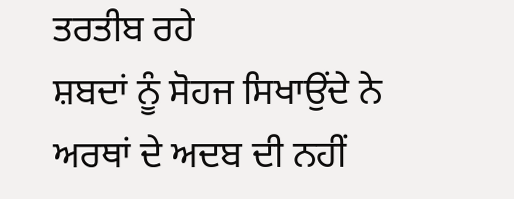ਤਰਤੀਬ ਰਹੇ
ਸ਼ਬਦਾਂ ਨੂੰ ਸੋਹਜ ਸਿਖਾਉਂਦੇ ਨੇ
ਅਰਥਾਂ ਦੇ ਅਦਬ ਦੀ ਨਹੀਂ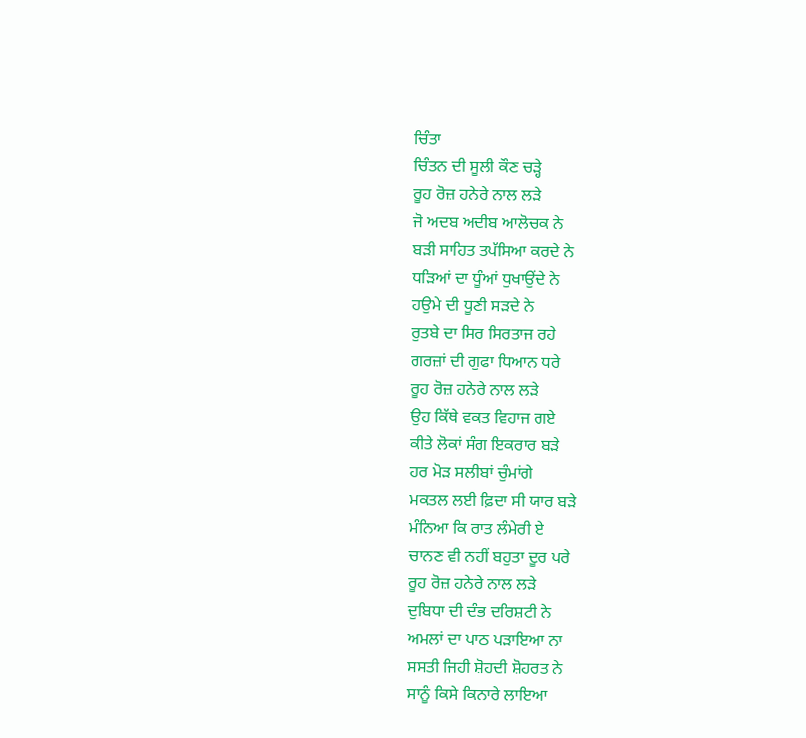ਚਿੰਤਾ
ਚਿੰਤਨ ਦੀ ਸੂਲੀ ਕੌਣ ਚੜ੍ਹੇ
ਰੂਹ ਰੋਜ਼ ਹਨੇਰੇ ਨਾਲ ਲੜੇ
ਜੋ ਅਦਬ ਅਦੀਬ ਆਲੋਚਕ ਨੇ
ਬੜੀ ਸਾਹਿਤ ਤਪੱਸਿਆ ਕਰਦੇ ਨੇ
ਧੜਿਆਂ ਦਾ ਧੂੰਆਂ ਧੁਖਾਉਂਦੇ ਨੇ
ਹਉਮੇ ਦੀ ਧੂਣੀ ਸੜਦੇ ਨੇ
ਰੁਤਬੇ ਦਾ ਸਿਰ ਸਿਰਤਾਜ ਰਹੇ
ਗਰਜ਼ਾਂ ਦੀ ਗੁਫਾ ਧਿਆਨ ਧਰੇ
ਰੂਹ ਰੋਜ਼ ਹਨੇਰੇ ਨਾਲ ਲੜੇ
ਉਹ ਕਿੱਥੇ ਵਕਤ ਵਿਹਾਜ ਗਏ
ਕੀਤੇ ਲੋਕਾਂ ਸੰਗ ਇਕਰਾਰ ਬੜੇ
ਹਰ ਮੋੜ ਸਲੀਬਾਂ ਚੁੰਮਾਂਗੇ
ਮਕਤਲ ਲਈ ਫ਼ਿਦਾ ਸੀ ਯਾਰ ਬੜੇ
ਮੰਨਿਆ ਕਿ ਰਾਤ ਲੰਮੇਰੀ ਏ
ਚਾਨਣ ਵੀ ਨਹੀਂ ਬਹੁਤਾ ਦੂਰ ਪਰੇ
ਰੂਹ ਰੋਜ਼ ਹਨੇਰੇ ਨਾਲ ਲੜੇ
ਦੁਬਿਧਾ ਦੀ ਦੰਭ ਦਰਿਸ਼ਟੀ ਨੇ
ਅਮਲਾਂ ਦਾ ਪਾਠ ਪੜਾਇਆ ਨਾ
ਸਸਤੀ ਜਿਹੀ ਸ਼ੋਹਦੀ ਸ਼ੋਹਰਤ ਨੇ
ਸਾਨੂੰ ਕਿਸੇ ਕਿਨਾਰੇ ਲਾਇਆ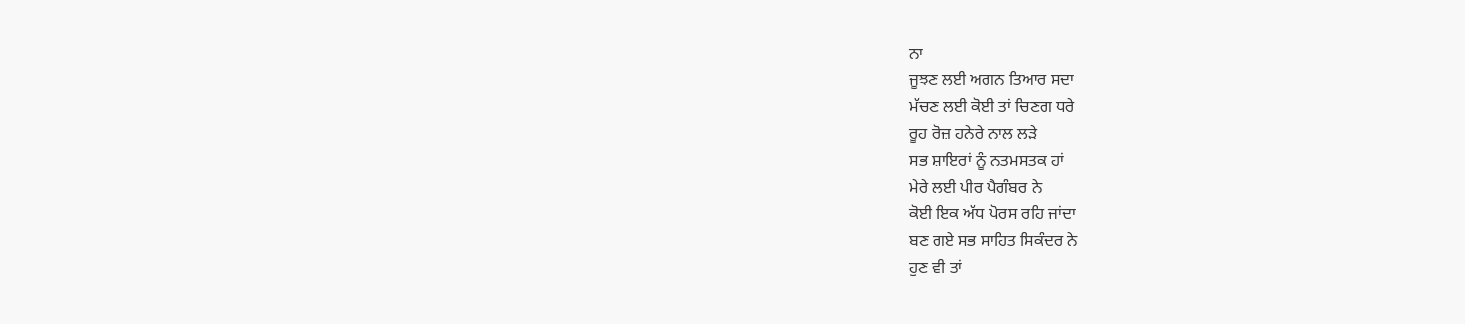ਨਾ
ਜੂਝਣ ਲਈ ਅਗਨ ਤਿਆਰ ਸਦਾ
ਮੱਚਣ ਲਈ ਕੋਈ ਤਾਂ ਚਿਣਗ ਧਰੇ
ਰੂਹ ਰੋਜ਼ ਹਨੇਰੇ ਨਾਲ ਲੜੇ
ਸਭ ਸ਼ਾਇਰਾਂ ਨੂੰ ਨਤਮਸਤਕ ਹਾਂ
ਮੇਰੇ ਲਈ ਪੀਰ ਪੈਗੰਬਰ ਨੇ
ਕੋਈ ਇਕ ਅੱਧ ਪੋਰਸ ਰਹਿ ਜਾਂਦਾ
ਬਣ ਗਏ ਸਭ ਸਾਹਿਤ ਸਿਕੰਦਰ ਨੇ
ਹੁਣ ਵੀ ਤਾਂ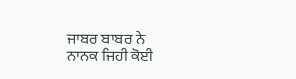ਜਾਬਰ ਬਾਬਰ ਨੇ
ਨਾਨਕ ਜਿਹੀ ਕੋਈ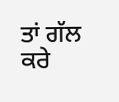ਤਾਂ ਗੱਲ ਕਰੇ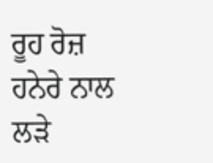ਰੂਹ ਰੋਜ਼ ਹਨੇਰੇ ਨਾਲ ਲੜੇ